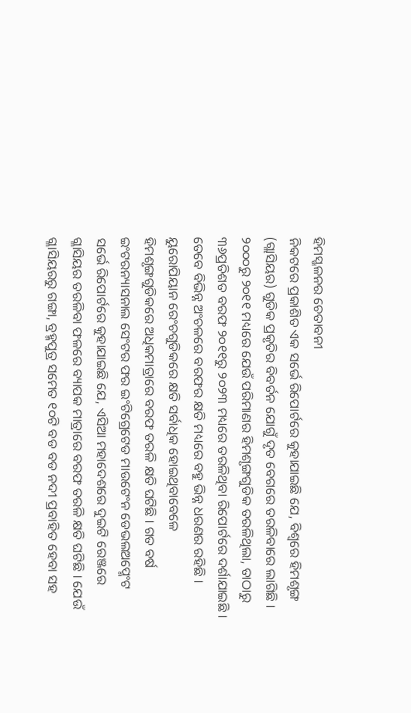ହିମସ୍ଖଳନର ଚେତାବନୀ
ନିକଟରେ ପ୍ରକାଶିତ ଏକ ସର୍ଭେ ରିପୋର୍ଟରେ କୁହାଯାଇଛି ଯେ, ବିଶ୍ୱରେ ହିମଶୃଙ୍ଗ (ଗ୍ଲାସିୟର) ଗୁଡିକ ପ୍ରକୃତିର ବିବର୍ତନ ଯୋଗୁଁ ଦୃତ ବେଗରେ ତରଳିବାରେ ଲାଗିଛି । ୨୦୦୦ରୁ ୨୦୧୧ ମଧ୍ୟରେ ଯେଉଁ ପରିମାଣର ହିମଶୃଙ୍ଗଗୁଡିକ ତରଳିଥିଲା, ତାଠାରୁ ୩୬ପ୍ରତିଶତ ବରଫ ୨୦୧୧ରୁ ୨୦୨୩ ମଧ୍ୟରେ ତରଳିଥିବା ରିପୋର୍ଟରେ ଦର୍ଶାଯାଇଛି । ତେବେ ବିଭିନ୍ନ ଅଂଚଳରେ ବରଫର କ୍ଷତି ମଧ୍ୟରେ ବହୁ ଭିନ୍ନ ଧରଣର ରହିଛି । ୟୁରୋପିୟାନ ରେଂଚଗୁଡିକରେ କ୍ଷତି ସର୍ବାଧିକ ହୋଇଥିବାବେଳେ ହିମଶୃଙ୍ଗଗୁଡିକରେ ଅଧିକମାତ୍ରାରେ ବରଫ ତରଳି କ୍ଷତି ଘଟିଛି । ଗତ ବର୍ଷ ଇଂଟରନ୍ୟାସନାଲ ସେଂଟର ଫର ଇଂଟିଗ୍ରେଟେଡ ମାଉଟେଂନ ଡେଭଲଅପ୍ମେଂଟ ସର୍ଭେ ରିପୋର୍ଟରେ କୁହାଯାଇଛି ଯେ, ଏସିଆ ମହାଦେଶରେ ଦୁଇଟି ରେଞ୍ଜରେ ଗ୍ଳାସିୟର ତରଳିବା ଫଳରେ ବ୍ୟାପକ ମାତ୍ରାରେ ବରଫ ତରଳି କ୍ଷତି ଘଟିଛି । ଯେଉଁ ଗ୍ଳାସିୟରରୁ ଗଙ୍ଗା, ବ୍ରହ୍ମପୁତ୍ର ସମେତ ୧୦ଟି ବଡ ବଡ ନଦୀ ପ୍ରବାହିତ ହେବା ସହ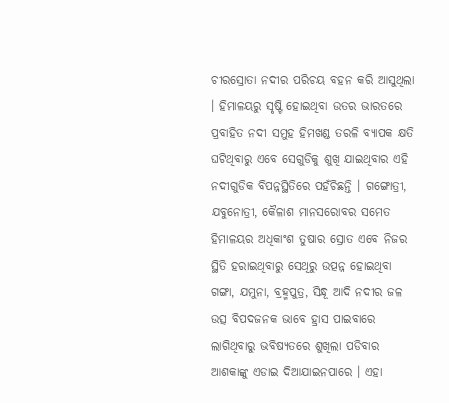ଚୀରସ୍ରୋତା ନଦୀର ପରିଚୟ ବହନ କରି ଆସୁଥିଲା । ହିମାଳୟରୁ ସୃଷ୍ଟି ହୋଇଥିବା ଉତର ଭାରତରେ ପ୍ରବାହିତ ନଦୀ ସମୁହ ହିମଖଣ୍ଡ ତରଳି ବ୍ୟାପକ କ୍ଷତି ଘଟିଥିବାରୁ ଏବେ ସେଗୁଡିକୁ ଶୁଖି ଯାଇଥିବାର ଏହି ନଦୀଗୁଡିକ ବିପନ୍ନସ୍ଥିତିରେ ପହଁଚିଛନ୍ତି । ଗଙ୍ଗୋତ୍ରୀ, ଯବୁନୋତ୍ରୀ, କୈଳାଶ ମାନସରୋବର ସମେତ ହିମାଳୟର ଅଧିକାଂଶ ତୁଷାର ସ୍ରୋତ ଏବେ ନିଜର ସ୍ଥିତି ହରାଇଥିବାରୁ ସେଥିରୁ ଉତ୍ପନ୍ନ ହୋଇଥିବା ଗଙ୍ଗା, ଯମୁନା, ବ୍ରହ୍ମପୁତ୍ର, ସିନ୍ଧୂ ଆଦି ନଦୀର ଜଳ ଉତ୍ସ ବିପଦଜନକ ଭାବେ ହ୍ରାସ ପାଇବାରେ ଲାଗିଥିବାରୁ ଭବିଷ୍ୟତରେ ଶୁଖିଲା ପଡିବାର ଆଶକାଙ୍କୁ ଏଡାଇ ଦିଆଯାଇନପାରେ । ଏହା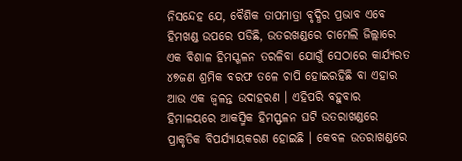ନିସନ୍ଦେହ ଯେ, ବୈଶିକ ତାପମାତ୍ରା ବୃଦ୍ଧିର ପ୍ରଭାବ ଏବେ ହିମଖଣ୍ଡ ଉପରେ ପଡିଛି, ଉତରଖଣ୍ଡରେ ଚାମେଲି ଜିଲ୍ଲାରେ ଏକ ବିଶାଳ ହିମସ୍ଖଳନ ତରଳିବା ଯୋଗୁଁ ସେଠାରେ କାର୍ଯ୍ୟରତ ୪୭ଜଣ ଶ୍ରମିକ ବରଫ ତଳେ ଚାପି ହୋଇରହିଛି ବା ଏହାର ଆଉ ଏକ ଜ୍ୱଳନ୍ତ ଉଦାହରଣ । ଏହିପରି ବହୁବାର ହିମାଳୟରେ ଆକସ୍ମିକ ହିମସ୍ଫଳନ ଘଟି ଉତରାଖଣ୍ଡରେ ପ୍ରାକୃତିକ ବିପର୍ଯ୍ୟାୟକରଣ ହୋଇଛି । କେବଳ ଉତରାଖଣ୍ଡରେ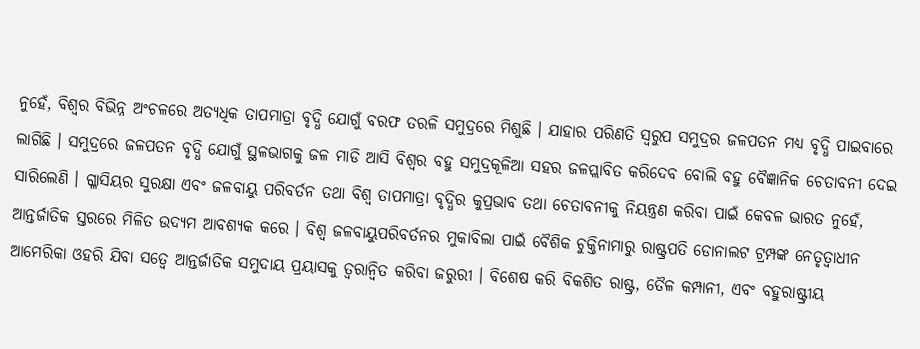ନୁହେଁ, ବିଶ୍ୱର ବିଭିନ୍ନ ଅଂଚଳରେ ଅତ୍ୟଧିକ ତାପମାତ୍ରା ବୃଦ୍ଧି ଯୋଗୁଁ ବରଫ ତରଳି ସମୁଦ୍ରରେ ମିଶୁଛି । ଯାହାର ପରିଣତି ସ୍ୱରୁପ ସମୁଦ୍ରର ଜଳପତନ ମଧ୍ୟ ବୃଦ୍ଧି ପାଇବାରେ ଲାଗିଛି । ସମୁଦ୍ରରେ ଜଳପତନ ବୃଦ୍ଧି ଯୋଗୁଁ ସ୍ଥଳଭାଗକୁ ଜଳ ମାଡି ଆସି ବିଶ୍ୱର ବହୁ ସମୁଦ୍ରକୂଳିଆ ସହର ଜଳପ୍ଲାବିତ କରିଦେବ ବୋଲି ବହୁ ବୈଜ୍ଞାନିକ ଚେତାବନୀ ଦେଇ ସାରିଲେଣି । ଗ୍ଳାସିୟର ସୁରକ୍ଷା ଏବଂ ଜଳବାୟୁ ପରିବର୍ତନ ତଥା ବିଶ୍ୱ ତାପମାତ୍ରା ବୃଦ୍ଧିର କୁପ୍ରଭାବ ତଥା ଚେତାବନୀକୁ ନିୟନ୍ତ୍ରଣ କରିବା ପାଇଁ କେବଳ ଭାରତ ନୁହେଁ, ଆନ୍ତର୍ଜାତିକ ସ୍ତରରେ ମିଳିତ ଉଦ୍ୟମ ଆବଶ୍ୟକ କରେ । ବିଶ୍ୱ ଜଳବାୟୁପରିବର୍ତନର ମୁକାବିଲା ପାଇଁ ବୈଶିକ ଚୁକ୍ତିନାମାରୁ ରାଷ୍ଟ୍ରପତି ଡୋନାଲଟ ଟ୍ରମ୍ପଙ୍କ ନେତୃତ୍ୱାଧୀନ ଆମେରିକା ଓହରି ଯିବା ସତ୍ୱେ ଆନ୍ତର୍ଜାତିକ ସମୁଦାୟ ପ୍ରୟାସକୁ ତ୍ୱରାନ୍ୱିତ କରିବା ଜରୁରୀ । ବିଶେଷ କରି ବିକଶିତ ରାଷ୍ଟ୍ର, ତୈଳ କମ୍ପାନୀ, ଏବଂ ବହୁରାଷ୍ଟ୍ରୀୟ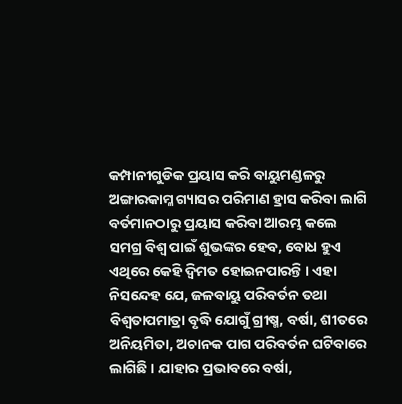କମ୍ପାନୀଗୁଡିକ ପ୍ରୟାସ କରି ବାୟୁମଣ୍ଡଳରୁ ଅଙ୍ଗାରକାମ୍ଳ ଗ୍ୟାସର ପରିମାଣ ହ୍ରାସ କରିବା ଲାଗି ବର୍ତମାନଠାରୁ ପ୍ରୟାସ କରିବା ଆରମ୍ଭ କଲେ ସମଗ୍ର ବିଶ୍ୱ ପାଇଁ ଶୁଭଙ୍କର ହେବ, ବୋଧ ହୁଏ ଏଥିରେ କେହି ଦ୍ୱିମତ ହୋଇନପାରନ୍ତି । ଏହା ନିସନ୍ଦେହ ଯେ, ଜଳବାୟୁ ପରିବର୍ତନ ତଥା ବିଶ୍ୱତାପମାତ୍ରା ବୃଦ୍ଧି ଯୋଗୁଁ ଗ୍ରୀଷ୍ମ, ବର୍ଷା, ଶୀତରେ ଅନିୟମିତା, ଅଚାନକ ପାଗ ପରିବର୍ତନ ଘଟିବାରେ ଲାଗିଛି । ଯାହାର ପ୍ରଭାବରେ ବର୍ଷା,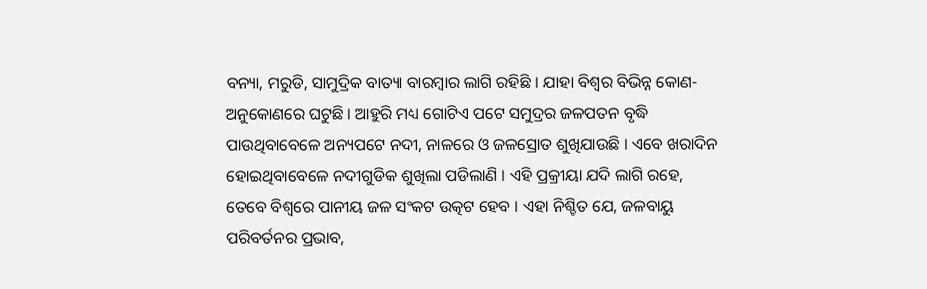ବନ୍ୟା, ମରୁଡି, ସାମୁଦ୍ରିକ ବାତ୍ୟା ବାରମ୍ବାର ଲାଗି ରହିଛି । ଯାହା ବିଶ୍ୱର ବିଭିନ୍ନ କୋଣ-ଅନୁକୋଣରେ ଘଟୁଛି । ଆହୁରି ମଧ୍ୟ ଗୋଟିଏ ପଟେ ସମୁଦ୍ରର ଜଳପତନ ବୃଦ୍ଧି ପାଉଥିବାବେଳେ ଅନ୍ୟପଟେ ନଦୀ, ନାଳରେ ଓ ଜଳସ୍ରୋତ ଶୁଖିଯାଉଛି । ଏବେ ଖରାଦିନ ହୋଇଥିବାବେଳେ ନଦୀଗୁଡିକ ଶୁଖିଲା ପଡିଲାଣି । ଏହି ପ୍ରକ୍ରୀୟା ଯଦି ଲାଗି ରହେ, ତେବେ ବିଶ୍ୱରେ ପାନୀୟ ଜଳ ସଂକଟ ଉତ୍କଟ ହେବ । ଏହା ନିଶ୍ଚିତ ଯେ, ଜଳବାୟୁ ପରିବର୍ତନର ପ୍ରଭାବ,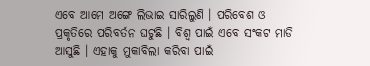ଏବେ ଆମେ ଅଙ୍ଗେ ଲିଭାଇ ସାରିଲୁଣି । ପରିବେଶ ଓ ପ୍ରକୃତିରେ ପରିବର୍ତନ ଘଟୁଛି । ବିଶ୍ୱ ପାଇଁ ଏବେ ସଂକଟ ମାଡି ଆସୁଛି । ଏହାକୁ ମୁକାବିଲା କରିବା ପାଇଁ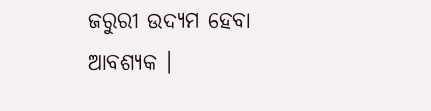ଜରୁରୀ ଉଦ୍ୟମ ହେବା ଆବଶ୍ୟକ ।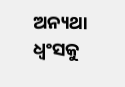ଅନ୍ୟଥା ଧ୍ୱଂସକୁ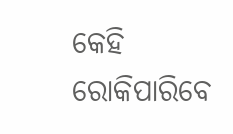କେହି ରୋକିପାରିବେ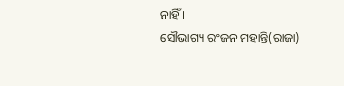ନାହିଁ ।
ସୌଭାଗ୍ୟ ରଂଜନ ମହାନ୍ତି(ରାଜା)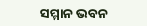ସମ୍ମାନ ଭବନ